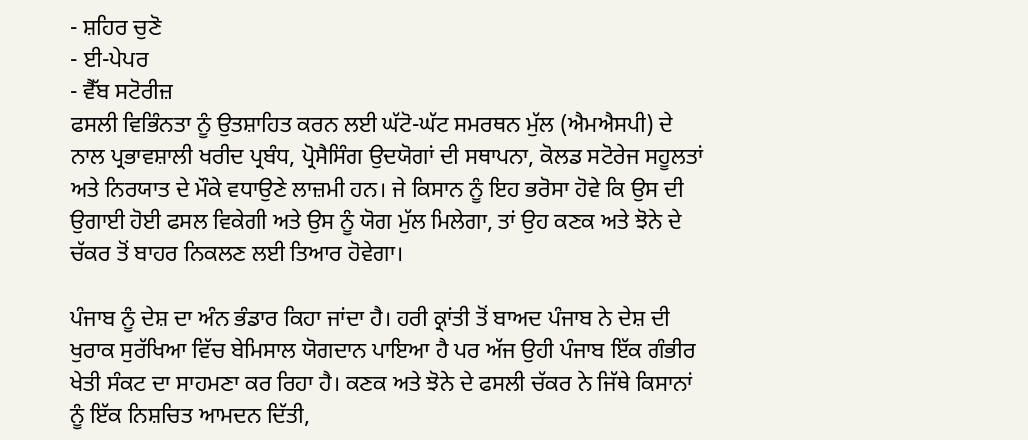- ਸ਼ਹਿਰ ਚੁਣੋ
- ਈ-ਪੇਪਰ
- ਵੈੱਬ ਸਟੋਰੀਜ਼
ਫਸਲੀ ਵਿਭਿੰਨਤਾ ਨੂੰ ਉਤਸ਼ਾਹਿਤ ਕਰਨ ਲਈ ਘੱਟੋ-ਘੱਟ ਸਮਰਥਨ ਮੁੱਲ (ਐਮਐਸਪੀ) ਦੇ ਨਾਲ ਪ੍ਰਭਾਵਸ਼ਾਲੀ ਖਰੀਦ ਪ੍ਰਬੰਧ, ਪ੍ਰੋਸੈਸਿੰਗ ਉਦਯੋਗਾਂ ਦੀ ਸਥਾਪਨਾ, ਕੋਲਡ ਸਟੋਰੇਜ ਸਹੂਲਤਾਂ ਅਤੇ ਨਿਰਯਾਤ ਦੇ ਮੌਕੇ ਵਧਾਉਣੇ ਲਾਜ਼ਮੀ ਹਨ। ਜੇ ਕਿਸਾਨ ਨੂੰ ਇਹ ਭਰੋਸਾ ਹੋਵੇ ਕਿ ਉਸ ਦੀ ਉਗਾਈ ਹੋਈ ਫਸਲ ਵਿਕੇਗੀ ਅਤੇ ਉਸ ਨੂੰ ਯੋਗ ਮੁੱਲ ਮਿਲੇਗਾ, ਤਾਂ ਉਹ ਕਣਕ ਅਤੇ ਝੋਨੇ ਦੇ ਚੱਕਰ ਤੋਂ ਬਾਹਰ ਨਿਕਲਣ ਲਈ ਤਿਆਰ ਹੋਵੇਗਾ।

ਪੰਜਾਬ ਨੂੰ ਦੇਸ਼ ਦਾ ਅੰਨ ਭੰਡਾਰ ਕਿਹਾ ਜਾਂਦਾ ਹੈ। ਹਰੀ ਕ੍ਰਾਂਤੀ ਤੋਂ ਬਾਅਦ ਪੰਜਾਬ ਨੇ ਦੇਸ਼ ਦੀ ਖੁਰਾਕ ਸੁਰੱਖਿਆ ਵਿੱਚ ਬੇਮਿਸਾਲ ਯੋਗਦਾਨ ਪਾਇਆ ਹੈ ਪਰ ਅੱਜ ਉਹੀ ਪੰਜਾਬ ਇੱਕ ਗੰਭੀਰ ਖੇਤੀ ਸੰਕਟ ਦਾ ਸਾਹਮਣਾ ਕਰ ਰਿਹਾ ਹੈ। ਕਣਕ ਅਤੇ ਝੋਨੇ ਦੇ ਫਸਲੀ ਚੱਕਰ ਨੇ ਜਿੱਥੇ ਕਿਸਾਨਾਂ ਨੂੰ ਇੱਕ ਨਿਸ਼ਚਿਤ ਆਮਦਨ ਦਿੱਤੀ,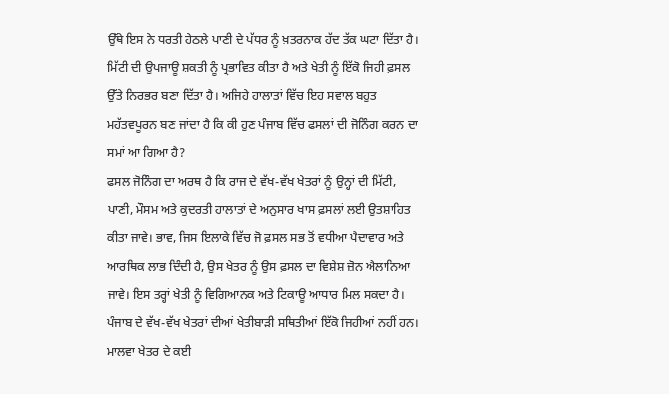ਉੱਥੇ ਇਸ ਨੇ ਧਰਤੀ ਹੇਠਲੇ ਪਾਣੀ ਦੇ ਪੱਧਰ ਨੂੰ ਖ਼ਤਰਨਾਕ ਹੱਦ ਤੱਕ ਘਟਾ ਦਿੱਤਾ ਹੈ। ਮਿੱਟੀ ਦੀ ਉਪਜਾਊ ਸ਼ਕਤੀ ਨੂੰ ਪ੍ਰਭਾਵਿਤ ਕੀਤਾ ਹੈ ਅਤੇ ਖੇਤੀ ਨੂੰ ਇੱਕੋ ਜਿਹੀ ਫ਼ਸਲ ਉੱਤੇ ਨਿਰਭਰ ਬਣਾ ਦਿੱਤਾ ਹੈ। ਅਜਿਹੇ ਹਾਲਾਤਾਂ ਵਿੱਚ ਇਹ ਸਵਾਲ ਬਹੁਤ ਮਹੱਤਵਪੂਰਨ ਬਣ ਜਾਂਦਾ ਹੈ ਕਿ ਕੀ ਹੁਣ ਪੰਜਾਬ ਵਿੱਚ ਫਸਲਾਂ ਦੀ ਜੋਨਿੰਗ ਕਰਨ ਦਾ ਸਮਾਂ ਆ ਗਿਆ ਹੈ?
ਫਸਲ ਜੋਨਿੰਗ ਦਾ ਅਰਥ ਹੈ ਕਿ ਰਾਜ ਦੇ ਵੱਖ-ਵੱਖ ਖੇਤਰਾਂ ਨੂੰ ਉਨ੍ਹਾਂ ਦੀ ਮਿੱਟੀ, ਪਾਣੀ, ਮੌਸਮ ਅਤੇ ਕੁਦਰਤੀ ਹਾਲਾਤਾਂ ਦੇ ਅਨੁਸਾਰ ਖਾਸ ਫ਼ਸਲਾਂ ਲਈ ਉਤਸ਼ਾਹਿਤ ਕੀਤਾ ਜਾਵੇ। ਭਾਵ, ਜਿਸ ਇਲਾਕੇ ਵਿੱਚ ਜੋ ਫ਼ਸਲ ਸਭ ਤੋਂ ਵਧੀਆ ਪੈਦਾਵਾਰ ਅਤੇ ਆਰਥਿਕ ਲਾਭ ਦਿੰਦੀ ਹੈ, ਉਸ ਖੇਤਰ ਨੂੰ ਉਸ ਫ਼ਸਲ ਦਾ ਵਿਸ਼ੇਸ਼ ਜ਼ੋਨ ਐਲਾਨਿਆ ਜਾਵੇ। ਇਸ ਤਰ੍ਹਾਂ ਖੇਤੀ ਨੂੰ ਵਿਗਿਆਨਕ ਅਤੇ ਟਿਕਾਊ ਆਧਾਰ ਮਿਲ ਸਕਦਾ ਹੈ। ਪੰਜਾਬ ਦੇ ਵੱਖ-ਵੱਖ ਖੇਤਰਾਂ ਦੀਆਂ ਖੇਤੀਬਾੜੀ ਸਥਿਤੀਆਂ ਇੱਕੋ ਜਿਹੀਆਂ ਨਹੀਂ ਹਨ। ਮਾਲਵਾ ਖੇਤਰ ਦੇ ਕਈ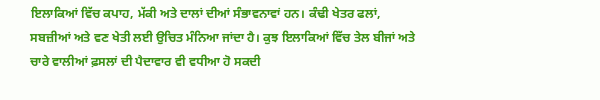ਇਲਾਕਿਆਂ ਵਿੱਚ ਕਪਾਹ, ਮੱਕੀ ਅਤੇ ਦਾਲਾਂ ਦੀਆਂ ਸੰਭਾਵਨਾਵਾਂ ਹਨ। ਕੰਢੀ ਖੇਤਰ ਫਲਾਂ, ਸਬਜ਼ੀਆਂ ਅਤੇ ਵਣ ਖੇਤੀ ਲਈ ਉਚਿਤ ਮੰਨਿਆ ਜਾਂਦਾ ਹੈ। ਕੁਝ ਇਲਾਕਿਆਂ ਵਿੱਚ ਤੇਲ ਬੀਜਾਂ ਅਤੇ ਚਾਰੇ ਵਾਲੀਆਂ ਫ਼ਸਲਾਂ ਦੀ ਪੈਦਾਵਾਰ ਵੀ ਵਧੀਆ ਹੋ ਸਕਦੀ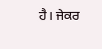ਹੈ। ਜੇਕਰ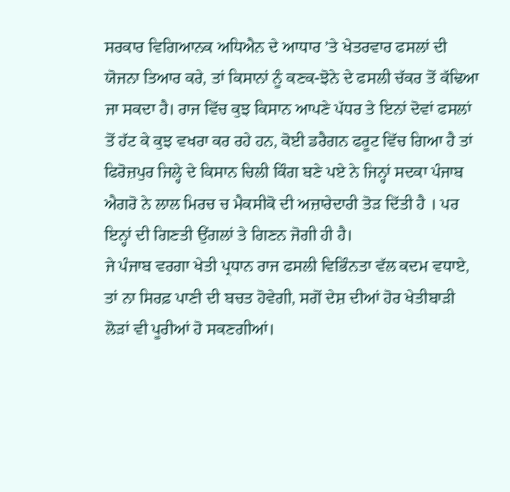ਸਰਕਾਰ ਵਿਗਿਆਨਕ ਅਧਿਐਨ ਦੇ ਆਧਾਰ ’ਤੇ ਖੇਤਰਵਾਰ ਫਸਲਾਂ ਦੀ ਯੋਜਨਾ ਤਿਆਰ ਕਰੇ, ਤਾਂ ਕਿਸਾਨਾਂ ਨੂੰ ਕਣਕ-ਝੋਨੇ ਦੇ ਫਸਲੀ ਚੱਕਰ ਤੋਂ ਕੱਢਿਆ ਜਾ ਸਕਦਾ ਹੈ। ਰਾਜ ਵਿੱਚ ਕੁਝ ਕਿਸਾਨ ਆਪਣੇ ਪੱਧਰ ਤੇ ਇਨਾਂ ਦੋਵਾਂ ਫਸਲਾਂ ਤੋਂ ਹੱਟ ਕੇ ਕੁਝ ਵਖਰਾ ਕਰ ਰਹੇ ਹਨ, ਕੋਈ ਡਰੈਗਨ ਫਰੂਟ ਵਿੱਚ ਗਿਆ ਹੈ ਤਾਂ ਫਿਰੋਜ਼ਪੁਰ ਜਿਲ੍ਹੇ ਦੇ ਕਿਸਾਨ ਚਿਲੀ ਕਿੰਗ ਬਣੇ ਪਏ ਨੇ ਜਿਨ੍ਹਾਂ ਸਦਕਾ ਪੰਜਾਬ ਐਗਰੋ ਨੇ ਲਾਲ ਮਿਰਚ ਚ ਮੈਕਸੀਕੋ ਦੀ ਅਜ਼ਾਰੇਦਾਰੀ ਤੋੜ ਦਿੱਤੀ ਹੈ । ਪਰ ਇਨ੍ਹਾਂ ਦੀ ਗਿਣਤੀ ਉਂਗਲਾਂ ਤੇ ਗਿਣਨ ਜੋਗੀ ਹੀ ਹੈ।
ਜੇ ਪੰਜਾਬ ਵਰਗਾ ਖੇਤੀ ਪ੍ਰਧਾਨ ਰਾਜ ਫਸਲੀ ਵਿਭਿੰਨਤਾ ਵੱਲ ਕਦਮ ਵਧਾਏ, ਤਾਂ ਨਾ ਸਿਰਫ਼ ਪਾਣੀ ਦੀ ਬਚਤ ਹੋਵੇਗੀ, ਸਗੋਂ ਦੇਸ਼ ਦੀਆਂ ਹੋਰ ਖੇਤੀਬਾੜੀ ਲੋੜਾਂ ਵੀ ਪੂਰੀਆਂ ਹੋ ਸਕਣਗੀਆਂ।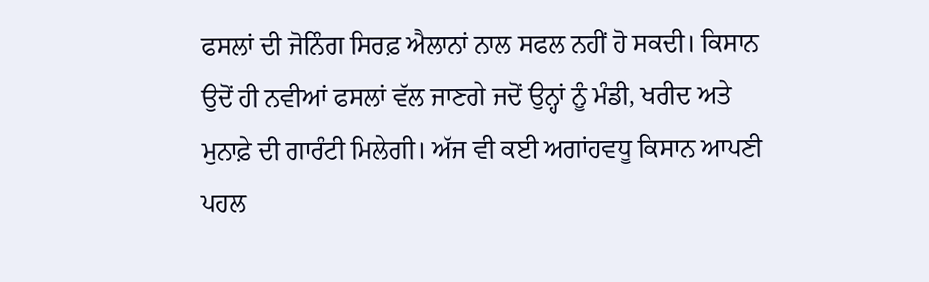ਫਸਲਾਂ ਦੀ ਜੋਨਿੰਗ ਸਿਰਫ਼ ਐਲਾਨਾਂ ਨਾਲ ਸਫਲ ਨਹੀਂ ਹੋ ਸਕਦੀ। ਕਿਸਾਨ ਉਦੋਂ ਹੀ ਨਵੀਆਂ ਫਸਲਾਂ ਵੱਲ ਜਾਣਗੇ ਜਦੋਂ ਉਨ੍ਹਾਂ ਨੂੰ ਮੰਡੀ, ਖਰੀਦ ਅਤੇ ਮੁਨਾਫ਼ੇ ਦੀ ਗਾਰੰਟੀ ਮਿਲੇਗੀ। ਅੱਜ ਵੀ ਕਈ ਅਗਾਂਹਵਧੂ ਕਿਸਾਨ ਆਪਣੀ ਪਹਲ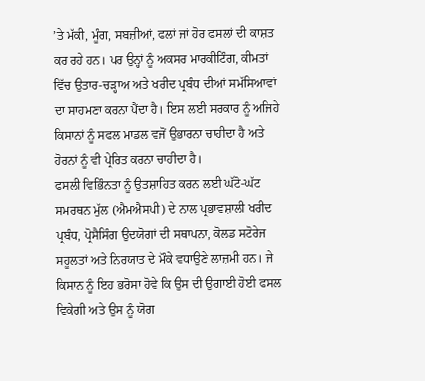’ਤੇ ਮੱਕੀ, ਮੂੰਗ, ਸਬਜ਼ੀਆਂ, ਫਲਾਂ ਜਾਂ ਹੋਰ ਫਸਲਾਂ ਦੀ ਕਾਸ਼ਤ ਕਰ ਰਹੇ ਹਨ। ਪਰ ਉਨ੍ਹਾਂ ਨੂੰ ਅਕਸਰ ਮਾਰਕੀਟਿੰਗ, ਕੀਮਤਾਂ ਵਿੱਚ ਉਤਾਰ-ਚੜ੍ਹਾਅ ਅਤੇ ਖਰੀਦ ਪ੍ਰਬੰਧ ਦੀਆਂ ਸਮੱਸਿਆਵਾਂ ਦਾ ਸਾਹਮਣਾ ਕਰਨਾ ਪੈਂਦਾ ਹੈ। ਇਸ ਲਈ ਸਰਕਾਰ ਨੂੰ ਅਜਿਹੇ ਕਿਸਾਨਾਂ ਨੂੰ ਸਫਲ ਮਾਡਲ ਵਜੋਂ ਉਭਾਰਨਾ ਚਾਹੀਦਾ ਹੈ ਅਤੇ ਹੋਰਨਾਂ ਨੂੰ ਵੀ ਪ੍ਰੇਰਿਤ ਕਰਨਾ ਚਾਹੀਦਾ ਹੈ।
ਫਸਲੀ ਵਿਭਿੰਨਤਾ ਨੂੰ ਉਤਸ਼ਾਹਿਤ ਕਰਨ ਲਈ ਘੱਟੋ-ਘੱਟ ਸਮਰਥਨ ਮੁੱਲ (ਐਮਐਸਪੀ) ਦੇ ਨਾਲ ਪ੍ਰਭਾਵਸ਼ਾਲੀ ਖਰੀਦ ਪ੍ਰਬੰਧ, ਪ੍ਰੋਸੈਸਿੰਗ ਉਦਯੋਗਾਂ ਦੀ ਸਥਾਪਨਾ, ਕੋਲਡ ਸਟੋਰੇਜ ਸਹੂਲਤਾਂ ਅਤੇ ਨਿਰਯਾਤ ਦੇ ਮੌਕੇ ਵਧਾਉਣੇ ਲਾਜ਼ਮੀ ਹਨ। ਜੇ ਕਿਸਾਨ ਨੂੰ ਇਹ ਭਰੋਸਾ ਹੋਵੇ ਕਿ ਉਸ ਦੀ ਉਗਾਈ ਹੋਈ ਫਸਲ ਵਿਕੇਗੀ ਅਤੇ ਉਸ ਨੂੰ ਯੋਗ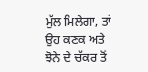ਮੁੱਲ ਮਿਲੇਗਾ, ਤਾਂ ਉਹ ਕਣਕ ਅਤੇ ਝੋਨੇ ਦੇ ਚੱਕਰ ਤੋਂ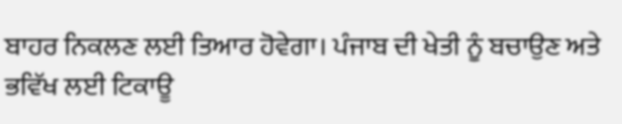ਬਾਹਰ ਨਿਕਲਣ ਲਈ ਤਿਆਰ ਹੋਵੇਗਾ। ਪੰਜਾਬ ਦੀ ਖੇਤੀ ਨੂੰ ਬਚਾਉਣ ਅਤੇ ਭਵਿੱਖ ਲਈ ਟਿਕਾਊ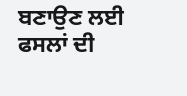ਬਣਾਉਣ ਲਈ ਫਸਲਾਂ ਦੀ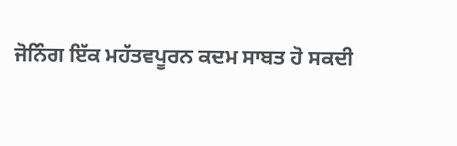ਜੋਨਿੰਗ ਇੱਕ ਮਹੱਤਵਪੂਰਨ ਕਦਮ ਸਾਬਤ ਹੋ ਸਕਦੀ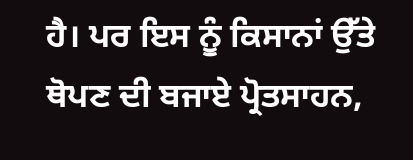ਹੈ। ਪਰ ਇਸ ਨੂੰ ਕਿਸਾਨਾਂ ਉੱਤੇ ਥੋਪਣ ਦੀ ਬਜਾਏ ਪ੍ਰੋਤਸਾਹਨ,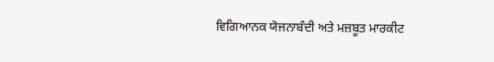ਵਿਗਿਆਨਕ ਯੋਜਨਾਬੰਦੀ ਅਤੇ ਮਜ਼ਬੂਤ ਮਾਰਕੀਟ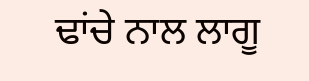ਢਾਂਚੇ ਨਾਲ ਲਾਗੂ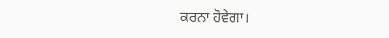ਕਰਨਾ ਹੋਵੇਗਾ।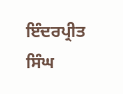ਇੰਦਰਪ੍ਰੀਤ ਸਿੰਘ